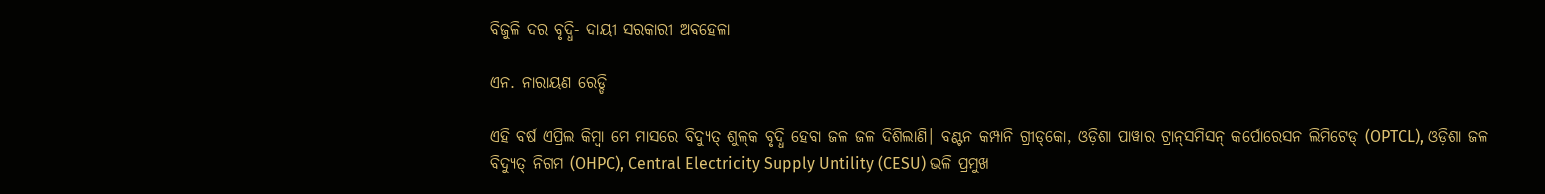ବିଜୁଳି ଦର ବୃଦ୍ଧି- ଦା‌ୟୀ ସରକାରୀ ଅବହେଳା

ଏନ. ନାରାୟଣ ରେଡ୍ଡି

ଏହି ବର୍ଷ ଏପ୍ରିଲ କିମ୍ବା ମେ ମାସରେ ବିଦ୍ୟୁତ୍ ଶୁଳ୍‌କ ବୃଦ୍ଧି ହେବା ଜଳ ଜଳ ଦିଶିଲାଣି। ବଣ୍ଟନ କମ୍ପାନି ଗ୍ରୀଡ୍‌କୋ, ଓଡ଼ିଶା ପାୱାର ଟ୍ରାନ୍‌ସମିସନ୍‌ କର୍ପେ‌ାରେସନ ଲିମିଟେଡ୍ (OPTCL), ଓଡ଼ିଶା ଜଳ ବିଦ୍ୟୁତ୍ ନିଗମ (OHPC), Central Electricity Supply Untility (CESU) ଭଳି ପ୍ରମୁଖ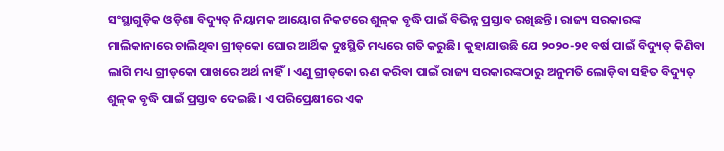ସଂସ୍ଥାଗୁଡ଼ିକ ଓଡ଼ିଶା ବିଦ୍ୟୁତ୍‌ ନିୟାମକ ଆୟୋଗ ନିକଟରେ ଶୁଳ୍‌କ ବୃଦ୍ଧି ପାଇଁ ବିଭିନ୍ନ ପ୍ରସ୍ତାବ ରଖିଛନ୍ତି। ରାଜ୍ୟ ସରକାରଙ୍କ ମାଲିକାନାରେ ଚାଲିଥିବା ଗ୍ରୀଡ୍‌କୋ ଘୋର ଆର୍ଥିକ ଦୁଃସ୍ଥିତି ମଧ୍ୟରେ ଗତି କରୁଛି। କୁହାଯାଉଛି ଯେ ୨୦୨୦-୨୧ ବର୍ଷ ପାଇଁ ବିଦ୍ୟୁତ୍‌ କିଣିବା ଲାଗି ମଧ୍ୟ ଗ୍ରୀଡ୍‌କୋ ପାଖରେ ଅର୍ଥ ନାହିଁ। ଏଣୁ ଗ୍ରୀଡ୍‌କୋ ଋଣ କରିବା ପାଇଁ ରାଜ୍ୟ ସରକାରଙ୍କଠାରୁ ଅନୁମତି ଲୋଡ଼ିବା ସହିତ ବିଦ୍ୟୁତ୍ ଶୁଳ୍‌କ ବୃଦ୍ଧି ପାଇଁ ପ୍ରସ୍ତାବ ଦେଇଛି। ଏ ପରିପ୍ରେକ୍ଷୀରେ ଏକ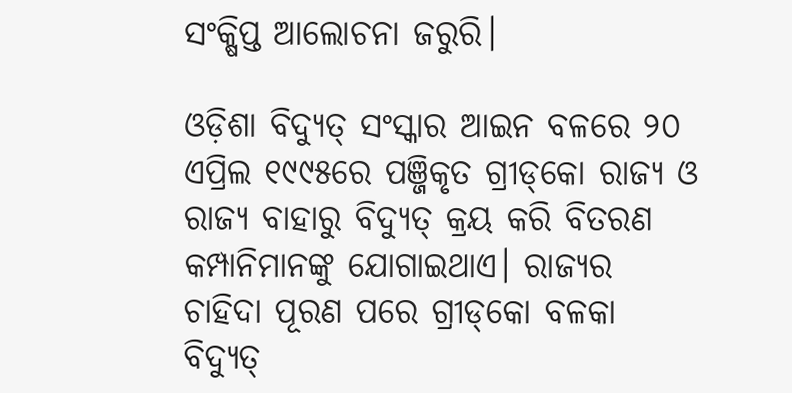ସଂକ୍ଷିପ୍ତ ଆଲୋଚନା ଜରୁରି।

ଓଡ଼ିଶା ବିଦ୍ୟୁତ୍ ସଂସ୍କାର ଆଇନ ବଳରେ ୨୦ ଏପ୍ରିଲ ୧୯୯୫ରେ ପଞ୍ଜିକୃତ ଗ୍ରୀଡ୍‌କୋ ରାଜ୍ୟ ଓ ରାଜ୍ୟ ବାହାରୁ ବିଦ୍ୟୁତ୍‌ କ୍ରୟ କରି ବିତରଣ କମ୍ପାନିମାନଙ୍କୁ ଯୋଗାଇଥାଏ। ରାଜ୍ୟର ଚାହିଦା ପୂରଣ ପରେ ଗ୍ରୀଡ୍‌କୋ ବଳକା ବିଦ୍ୟୁତ୍‌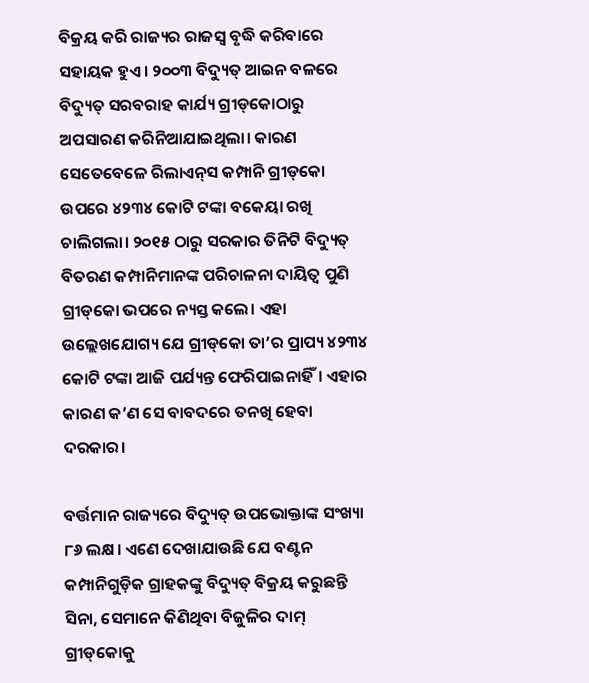ବିକ୍ରୟ କରି ରାଜ୍ୟର ରାଜସ୍ବ ବୃଦ୍ଧି କରିବାରେ ସହାୟକ ହୁଏ। ୨୦୦୩ ବିଦ୍ୟୁତ୍ ଆଇନ ବଳରେ ବିଦ୍ୟୁତ୍ ସରବରାହ କାର୍ଯ୍ୟ ଗ୍ରୀଡ୍‌କୋଠାରୁ ଅପସାରଣ କରିନିଆଯାଇଥିଲା। କାରଣ ସେତେବେଳେ ରିଲାଏନ୍‌ସ କମ୍ପାନି ଗ୍ରୀଡ୍‌କୋ ଉପରେ ୪୨୩୪ କୋଟି ଟଙ୍କା ବକେୟା ରଖି ଚାଲିଗଲା। ୨୦୧୫ ଠାରୁ ସରକାର ତିନିଟି ବିଦ୍ୟୁତ୍‌ ବିତରଣ କମ୍ପାନିମାନଙ୍କ ପରିଚାଳନା ଦାୟିତ୍ବ ପୁଣି ଗ୍ରୀଡ୍‌କୋ ଭପରେ ନ୍ୟସ୍ତ କଲେ। ଏହା ଉଲ୍ଲେଖଯୋଗ୍ୟ ଯେ ଗ୍ରୀଡ୍‌କୋ ତା’ର ପ୍ରାପ୍ୟ ୪୨୩୪ କୋଟି ଟଙ୍କା ଆଜି ପର୍ଯ୍ୟନ୍ତ ଫେରିପାଇନାହିଁ। ଏହାର କାରଣ କ’ଣ ସେ ବାବଦରେ ତନଖି ହେବା ଦରକାର।

ବର୍ତ୍ତମାନ ରାଜ୍ୟରେ ବିଦ୍ୟୁତ୍‌ ଉପଭୋକ୍ତାଙ୍କ ସଂଖ୍ୟା ୮୬ ଲକ୍ଷ। ଏଣେ ଦେଖାଯାଉଛି ଯେ ବଣ୍ଟନ କମ୍ପାନିଗୁଡ଼ିକ ଗ୍ରାହକଙ୍କୁ ବିଦ୍ୟୁତ୍ ବିକ୍ରୟ କରୁଛନ୍ତି ସିନା, ସେମାନେ କିଣିଥିବା ବିଜୁଳିର ଦାମ୍‌ ଗ୍ରୀଡ୍‌କୋକୁ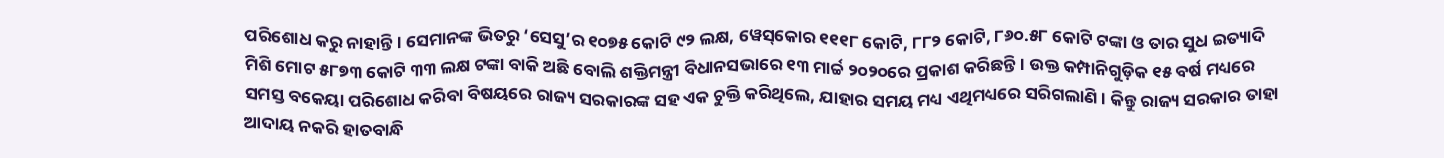ପରିଶୋଧ କରୁ ନାହାନ୍ତି। ସେମାନଙ୍କ ଭିତରୁ ‘ସେସୁ’ର ୧୦୭୫ କୋଟି ୯୨ ଲକ୍ଷ, ୱେ‌ସ୍‌କୋର ୧୧୧୮ କୋଟି, ୮୮୨ କୋଟି, ୮୬୦.୫୮ କୋଟି ଟଙ୍କା ଓ ତାର ସୁଧ ଇତ୍ୟାଦି ମିଶି ମୋଟ ୫୮୭୩ କୋଟି ୩୩ ଲକ୍ଷ ଟଙ୍କା ବାକି ଅଛି ବୋଲି ଶକ୍ତିମନ୍ତ୍ରୀ ବିଧାନସଭାରେ ୧୩ ମାର୍ଚ୍ଚ ୨୦୨୦ରେ ପ୍ରକାଶ କରିଛନ୍ତି। ଉକ୍ତ କମ୍ପାନିଗୁଡ଼ିକ ୧୫ ବର୍ଷ ମଧ୍ୟରେ ସମସ୍ତ ବକେୟା ପରିଶୋଧ କରିବା ବିଷୟରେ ରାଜ୍ୟ ସରକାରଙ୍କ ସହ ଏକ ଚୁକ୍ତି କରିଥିଲେ, ଯାହାର ସମୟ ମଧ୍ୟ ଏଥିମଧ୍ୟରେ ସରିଗଲାଣି। କିନ୍ତୁ ରାଜ୍ୟ ସରକାର ତାହା ଆଦାୟ ନକରି ହାତବାନ୍ଧି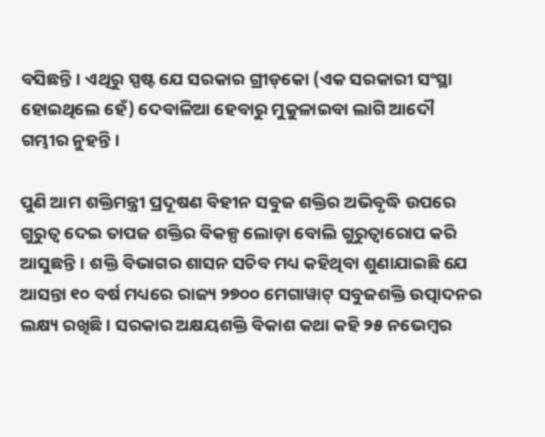ବସିଛନ୍ତି। ଏଥିରୁ ସ୍ପଷ୍ଟ ଯେ ସରକାର ଗ୍ରୀଡ୍‌କୋ (ଏକ ସରକାରୀ ସଂସ୍ଥା ହୋଇଥିଲେ ହେଁ) ଦେବାଳିଆ ହେବାରୁ ମୁକୁଳାଇବା ଲାଗି ଆଦୌ ଗମ୍ଭୀର ନୁହନ୍ତି।

ପୁଣି ଆମ ଶକ୍ତିମନ୍ତ୍ରୀ ପ୍ରଦୂଷଣ ବିହୀନ ସବୁଜ ଶକ୍ତିର ଅଭିବୃଦ୍ଧି ଉପରେ ଗୁରୁତ୍ବ ଦେଇ ତାପଜ ଶକ୍ତିର ବିକଳ୍ପ ଲୋଡ଼ା ବୋଲି ଗୁରୁତ୍ବାରୋପ କରି ଆସୁଛନ୍ତି। ଶକ୍ତି ବିଭାଗର ଶାସନ ସଚିବ ମଧ୍ୟ କହିଥିବା ଶୁଣାଯାଇଛି ଯେ ଆସନ୍ତା ୧୦ ବର୍ଷ ମଧ୍ୟରେ ରାଜ୍ୟ ୨୭୦୦ ମେଗାୱାଟ୍ ସବୁଜଶକ୍ତି ଉତ୍ପାଦନର ଲକ୍ଷ୍ୟ ରଖିଛି। ସରକାର ଅକ୍ଷୟଶକ୍ତି ବିକାଶ କଥା କହି ୨୫ ନଭେମ୍ବର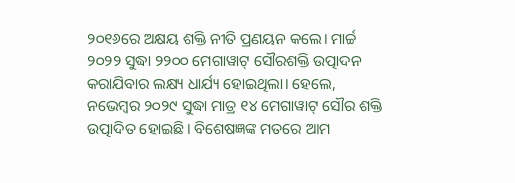୨୦୧୬ରେ ଅକ୍ଷୟ ଶକ୍ତି ନୀତି ପ୍ରଣୟନ କଲେ। ମାର୍ଚ୍ଚ ୨୦୨୨ ସୁଦ୍ଧା ୨୨୦୦ ମେଗାୱାଟ୍ ସୌରଶକ୍ତି ଉତ୍ପାଦନ କରାଯିବାର ଲକ୍ଷ୍ୟ ଧାର୍ଯ୍ୟ ହୋଇଥିଲା। ହେଲେ, ନଭେମ୍ବର ୨୦୨୯ ସୁଦ୍ଧା ମାତ୍ର ୧୪ ମେଗାୱାଟ୍ ସୌର ଶକ୍ତି ଉତ୍ପାଦିତ ହୋଇଛି। ବିଶେଷଜ୍ଞଙ୍କ ମତରେ ଆମ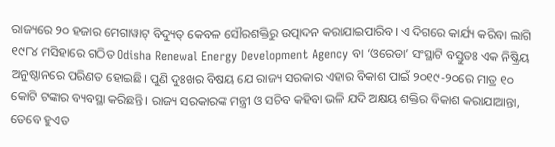ରାଜ୍ୟରେ ୨୦ ହଜାର ମେଗାୱାଟ୍‌ ବିଦ୍ୟୁତ୍ କେବଳ ସୌରଶକ୍ତିରୁ ଉତ୍ପାଦନ କରାଯାଇପାରିବ। ଏ ଦିଗରେ କାର୍ଯ୍ୟ କରିବା ଲାଗି ୧୯୮୪ ମସିହାରେ ଗଠିତ Odisha Renewal Energy Development Agency ବା ‘ଓରେଡା’ ସଂସ୍ଥାଟି ବସ୍ତୁତଃ ଏକ ନିଷ୍କ୍ରିୟ ଅନୁଷ୍ଠାନରେ ପରିଣତ ହୋଇଛି। ପୁଣି ଦୁଃଖର ବିଷୟ ଯେ ରାଜ୍ୟ ସରକାର ଏହାର ବିକାଶ ପାଇଁ ୨୦୧୯-୨୦ରେ ମାତ୍ର ୧୦ କୋଟି ଟଙ୍କାର ବ୍ୟବସ୍ଥା କରିଛନ୍ତି। ରାଜ୍ୟ ସରକାରଙ୍କ ମନ୍ତ୍ରୀ ଓ ସଚିବ କହିବା ଭଳି ଯଦି ଅକ୍ଷୟ ଶକ୍ତିର ବିକାଶ କରାଯାଆନ୍ତା, ତେବେ ହୁଏତ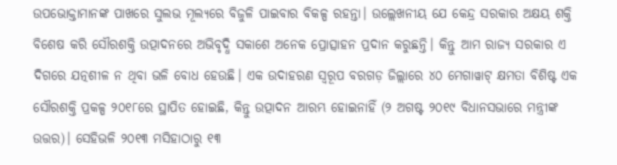ଉପଭୋକ୍ତାମାନଙ୍କ ପାଖରେ ସୁଲଭ ମୂଲ୍ୟରେ ବିଜୁଳି ପାଇବାର ବିକଳ୍ପ ରହନ୍ତା। ଉଲ୍ଲେଖନୀୟ ଯେ କେନ୍ଦ୍ର ସରକାର ଅକ୍ଷୟ ଶକ୍ତି ବିଶେଷ କରି ସୌରଶକ୍ତି ଉତ୍ପାଦନରେ ଅଭିବୃଦ୍ଧି ସକାଶେ ଅନେକ ପ୍ରୋତ୍ସାହନ ପ୍ରଦାନ କରୁଛନ୍ତି। କିନ୍ତୁ ଆମ ରାଜ୍ୟ ସରକାର ଏ ଦିଗରେ ଯତ୍ନଶୀଳ ନ ଥିବା ଭଳି ବୋଧ ହେଉଛି। ଏକ ଉଦାହରଣ ସ୍ବରୂପ ବରଗଡ଼ ଜିଲ୍ଲାରେ ୪୦ ମେଗାୱାଟ୍‌ କ୍ଷମତା ବିଶିଷ୍ଟ ଏକ ସୌରଶକ୍ତି ପ୍ରକଳ୍ପ ୨୦୧୮ରେ ସ୍ଥାପିତ ହୋଇଛି, କିନ୍ତୁ ଉତ୍ପାଦନ ଆରମ୍ଭ ହୋଇନାହିଁ (୨ ଅଗଷ୍ଟ ୨୦୧୯ ବିଧାନସଭାରେ ମନ୍ତ୍ରୀଙ୍କ ଉତ୍ତର)। ସେହିଭଳି ୨୦୧୩ ମସିହାଠାରୁ ୧୩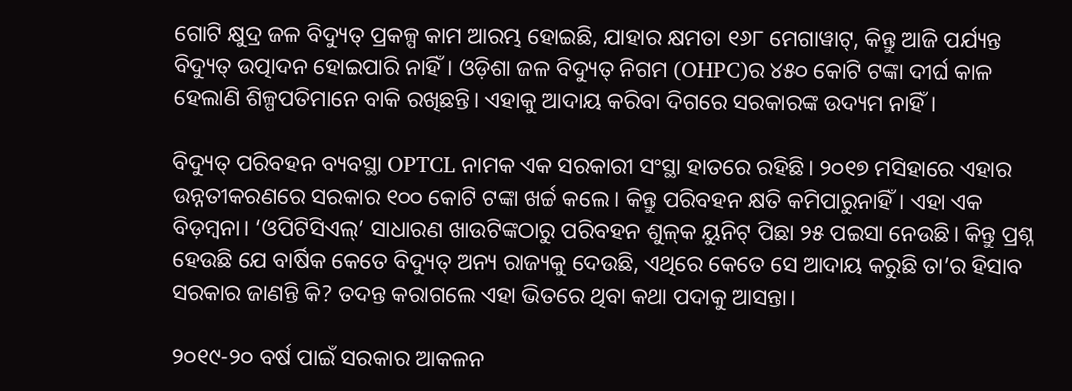ଗୋଟି କ୍ଷୁଦ୍ର ଜଳ ବିଦ୍ୟୁତ୍‌ ପ୍ରକଳ୍ପ କାମ ଆରମ୍ଭ ହୋଇଛି, ଯାହାର କ୍ଷମତା ୧୬୮ ମେଗାୱାଟ୍, କିନ୍ତୁ ଆଜି ପର୍ଯ୍ୟନ୍ତ ବିଦ୍ୟୁତ୍‌ ଉତ୍ପାଦନ ହୋଇପାରି ନାହିଁ। ଓଡ଼ିଶା ଜଳ ବିଦ୍ୟୁତ୍ ନିଗମ (OHPC)ର ୪୫୦ କୋଟି ଟଙ୍କା ଦୀର୍ଘ କାଳ ହେଲାଣି ଶିଳ୍ପପତିମାନେ ବାକି ରଖିଛନ୍ତି। ଏହାକୁ ଆଦାୟ କରିବା ଦିଗରେ ସରକାରଙ୍କ ଉଦ୍ୟମ ନାହିଁ।

ବିଦ୍ୟୁତ୍‌ ପରିବହନ ବ୍ୟବସ୍ଥା OPTCL ନାମକ ଏକ ସରକାରୀ ସଂସ୍ଥା ହାତରେ ରହିଛି। ୨୦୧୭ ମସିହାରେ ଏହାର ଉନ୍ନତୀକରଣରେ ସରକାର ୧୦୦ କୋଟି ଟଙ୍କା ଖର୍ଚ୍ଚ କଲେ। କିନ୍ତୁ ପରିବହନ କ୍ଷତି କମିପାରୁନାହିଁ। ଏହା ଏକ ବିଡ଼ମ୍ବନା। ‘ଓପିଟିସିଏଲ୍’ ସାଧାରଣ ଖାଉଟିଙ୍କଠାରୁ ପରିବହନ ଶୁଳ୍‌କ ୟୁନିଟ୍ ପିଛା ୨୫ ପଇସା ନେଉଛି। କିନ୍ତୁ ପ୍ରଶ୍ନ ହେଉଛି ଯେ ବାର୍ଷିକ କେତେ ବିଦ୍ୟୁତ୍ ଅନ୍ୟ ରାଜ୍ୟକୁ ଦେଉଛି, ଏଥିରେ କେତେ ସେ ଆଦାୟ କରୁଛି ତା’ର ହିସାବ ସରକାର ଜାଣନ୍ତି କି? ତଦନ୍ତ କରାଗଲେ ଏହା ଭିତରେ ଥିବା କଥା ପଦାକୁ ଆସନ୍ତା।

୨୦୧୯-୨୦ ବର୍ଷ ପାଇଁ ସରକାର ଆକଳନ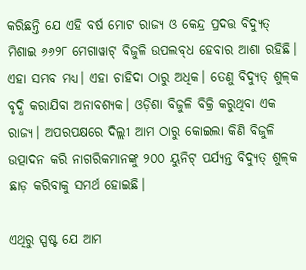କରିଛନ୍ତି ଯେ ଏହି ବର୍ଷ ମୋଟ ରାଜ୍ୟ ଓ କେନ୍ଦ୍ର ପ୍ରଦତ୍ତ ବିଦ୍ୟୁତ୍‌ ମିଶାଇ ୬୬୨୮ ମେଗାୱାଟ୍ ବିଜୁଳି ଉପଲବ୍‌ଧ ହେବାର ଆଶା ରହିଛି। ଏହା ସମ୍ଭବ ମଧ୍ୟ। ଏହା ଚାହିଦା ଠାରୁ ଅଧିକ। ତେଣୁ ବିଦ୍ୟୁତ୍ ଶୁଳ୍‌କ ବୃଦ୍ଧି କରାଯିବା ଅନାବଶ୍ୟକ। ଓଡ଼ିଶା ବିଜୁଳି ବିକ୍ରି କରୁଥିବା ଏକ ରାଜ୍ୟ। ଅପରପକ୍ଷରେ ଦିଲ୍ଲୀ ଆମ ଠାରୁ କୋଇଲା କିଣି ବିଜୁଳି ଉତ୍ପାଦନ କରି ନାଗରିକମାନଙ୍କୁ ୨୦୦ ୟୁନିଟ୍ ପର୍ଯ୍ୟନ୍ତ ବିଦ୍ୟୁତ୍‌ ଶୁଳ୍‌କ ଛାଡ଼ କରିବାକୁ ସମର୍ଥ ହୋଇଛି।

ଏଥିରୁ ସ୍ପଷ୍ଟ ଯେ ଆମ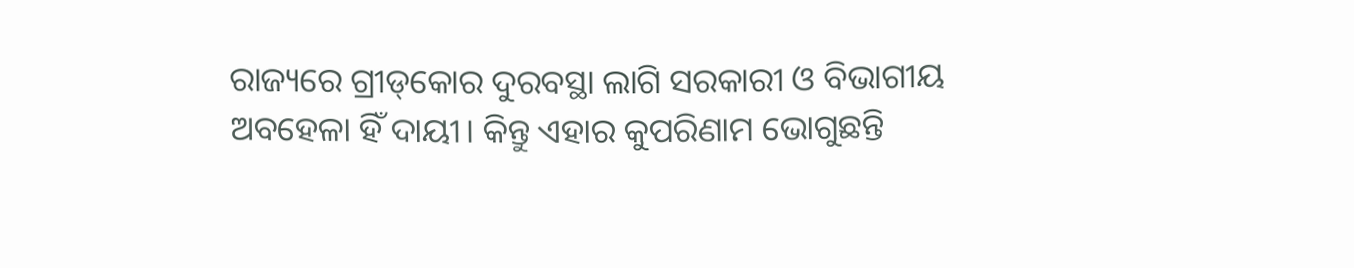ରାଜ୍ୟରେ ଗ୍ରୀଡ୍‌କୋର ଦୁରବସ୍ଥା ଲାଗି ସରକାରୀ ଓ ବିଭାଗୀୟ ଅବହେଳା ହିଁ ଦାୟୀ। କିନ୍ତୁ ଏହାର କୁପରିଣାମ ଭୋଗୁଛନ୍ତି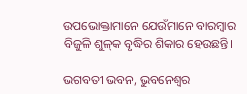ଉପଭୋକ୍ତାମାନେ ଯେଉଁମାନେ ବାରମ୍ବାର ବିଜୁଳି ଶୁଳ୍‌କ ବୃଦ୍ଧିର ଶିକାର ହେଉଛନ୍ତି।

ଭଗବତୀ ଭବନ, ଭୁବନେଶ୍ବର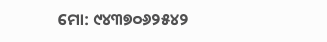ମୋ: ୯୪୩୭୦୬୨୫୪୨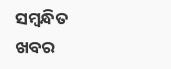ସମ୍ବନ୍ଧିତ ଖବର